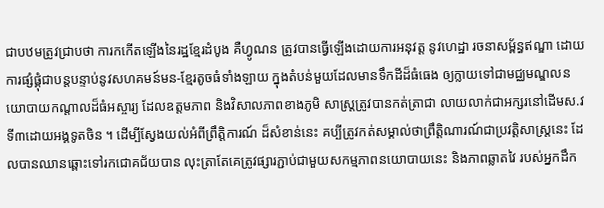ជាបឋមត្រូវជ្រាបថា ការកកើតឡើងនៃរដ្ឋខ្មែរដំបូង គឺហ្វូណន ត្រូវបានធ្វើឡើងដោយការអនុវត្ត នូវហេដ្ឋា រចនាសម្ព័ន្ធឥណ្ឌា ដោយការផ្សំផ្គុំជាបន្តបន្ទាប់នូវសហគមន៍មន-ខ្មែរតូចធំទាំងឡាយ ក្នុងតំបន់មួយដែលមានទឹកដីដ៏ធំធេង ឲ្យក្លាយទៅជាមជ្ឈមណ្ឌលនយោបាយកណ្តាលដ៏ធំអស្ចារ្យ ដែលឧត្តមភាព និងវិសាលភាពខាងភូមិ សាស្ត្រត្រូវបានកត់ត្រាជា លាយលាក់ជាអក្សរនៅដើមស.វទី៣ដោយអង្គទូតចិន ។ ដើម្បីសែ្វងយល់អំពីព្រឹត្តិការណ៍ ដ៏សំខាន់នេះ គប្បីត្រូវកត់សម្គាល់ថាព្រឹត្តិណារណ៍ជាប្រវត្តិសាស្ត្រនេះ ដែលបានឈានឆ្ពោះទៅរកជោគជ័យបាន លុះត្រាតែគេត្រូវផ្សារភ្ជាប់ជាមួយសកម្មភាពនយោបាយនេះ និងភាពឆ្លាតវៃ របស់អ្នកដឹក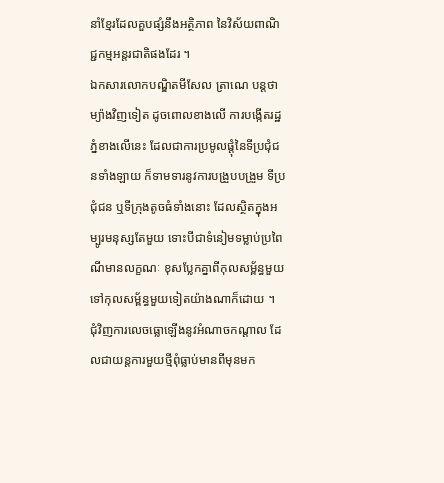នាំខ្មែរដែលគួបផ្សំនឹងអត្ថិភាព នៃវិស័យពាណិជ្ជកម្មអន្តរជាតិផងដែរ ។
ឯកសារលោកបណ្ឌិតមីសែល ត្រាណេ បន្តថា ម្យ៉ាងវិញទៀត ដូចពោលខាងលើ ការបង្កើតរដ្ឋភ្នំខាងលើនេះ ដែលជាការប្រមូលផ្តុំនៃទីប្រជុំជនទាំងឡាយ ក៏ទាមទារនូវការបង្រួបបង្រួម ទីប្រជុំជន ឬទីក្រុងតូចធំទាំងនោះ ដែលស្ថិតក្នុងអម្បូរមនុស្សតែមួយ ទោះបីជាទំនៀមទម្លាប់ប្រពៃណីមានលក្ខណៈ ខុសប្លែកគ្នាពីកុលសម្ព័ន្ធមួយទៅកុលសម្ព័ន្ធមួយទៀតយ៉ាងណាក៏ដោយ ។
ជុំវិញការលេចធ្លោឡើងនូវអំណាចកណ្តាល ដែលជាយន្តការមួយថ្មីពុំធ្លាប់មានពីមុនមក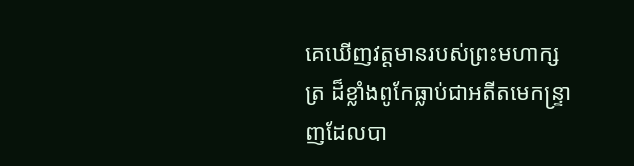គេឃើញវត្តមានរបស់ព្រះមហាក្សត្រ ដ៏ខ្លាំងពូកែធ្លាប់ជាអតីតមេកន្ទ្រាញដែលបា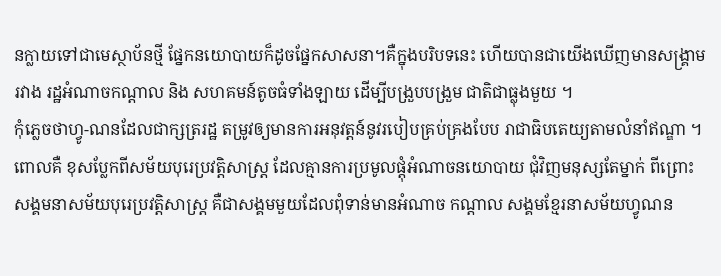នក្លាយទៅជាមេស្ថាប័នថ្មី ផ្នែកនយោបាយក៏ដូចផ្នែកសាសនា។គឺក្នុងបរិបទនេះ ហើយបានជាយើងឃើញមានសង្គ្រាមរវាង រដ្ឋអំណាចកណ្តាល និង សហគមន៍តូចធំទាំងឡាយ ដើម្បីបង្រួបបង្រួម ជាតិជាធ្លុងមួយ ។
កុំភ្លេចថាហ្វូ-ណនដែលជាក្សត្ររដ្ឋ តម្រូវឲ្យមានការអនុវត្តន៍នូវរបៀបគ្រប់គ្រងបែប រាជាធិបតេយ្យតាមលំនាំឥណ្ឌា ។ ពោលគឺ ខុសប្លែកពីសម័យបុរេប្រវត្តិសាស្ត្រ ដែលគ្មានការប្រមូលផ្តុំអំណាចនយោបាយ ជុំវិញមនុស្សតែម្នាក់ ពីព្រោះសង្គមនាសម័យបុរេប្រវត្តិសាស្ត្រ គឺជាសង្គមមួយដែលពុំទាន់មានអំណាច កណ្តាល សង្គមខ្មែរនាសម័យហ្វូណន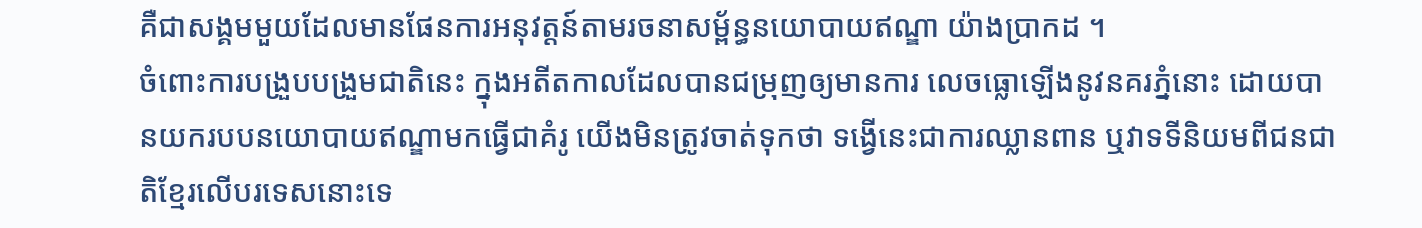គឺជាសង្គមមួយដែលមានផែនការអនុវត្តន៍តាមរចនាសម្ព័ន្ធនយោបាយឥណ្ឌា យ៉ាងប្រាកដ ។
ចំពោះការបង្រួបបង្រួមជាតិនេះ ក្នុងអតីតកាលដែលបានជម្រុញឲ្យមានការ លេចធ្លោឡើងនូវនគរភ្នំនោះ ដោយបានយករបបនយោបាយឥណ្ឌាមកធ្វើជាគំរូ យើងមិនត្រូវចាត់ទុកថា ទង្វើនេះជាការឈ្លានពាន ឬវាទទីនិយមពីជនជាតិខ្មែរលើបរទេសនោះទេ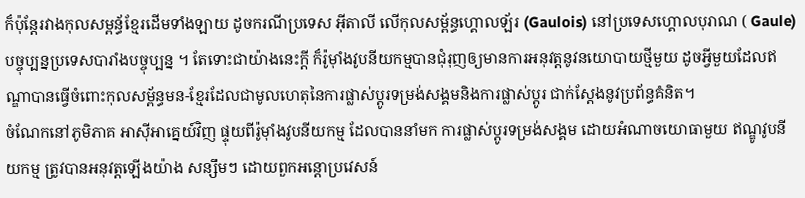ក៏ប៉ុន្តែរវាងកុលសម្ពន្ធ័ខ្មែរដើមទាំងឡាយ ដូចករណីប្រទេស អ៊ីតាលី លើកុលសម្ព័ន្ធហ្គោលឡ័រ (Gaulois) នៅប្រទេសហ្គោលបុរាណ ( Gaule) បច្ចុប្បន្នប្រទេសបារាំងបច្ចុប្បន្ន ។ តែទោះជាយ៉ាងនេះក្តី ក៏រ៉ូម៉ាំងវូបនីយកម្មបានជុំរុញឲ្យមានការអនុវត្តនូវនយោបាយថ្មីមួយ ដូចអ្វីមួយដែលឥណ្ឌាបានធ្វើចំពោះកុលសម្ព័ន្ធមន-ខ្មែរដែលជាមូលហេតុនៃការផ្លាស់ប្តូរទម្រង់សង្គមនិងការផ្លាស់ប្តូរ ជាក់ស្តែងនូវប្រព័ន្ធគំនិត។
ចំណែកនៅភូមិភាគ អាស៊ីអាគ្នេយ៍វិញ ផ្ទុយពីរ៉ូម៉ាំងវូបនីយកម្ម ដែលបាននាំមក ការផ្លាស់ប្តូរទម្រង់សង្គម ដោយអំណាចយោធាមួយ ឥណ្ឌូវូបនីយកម្ម ត្រូវបានអនុវត្តឡើងយ៉ាង សន្សឹមៗ ដោយពួកអន្តោប្រវេសន៍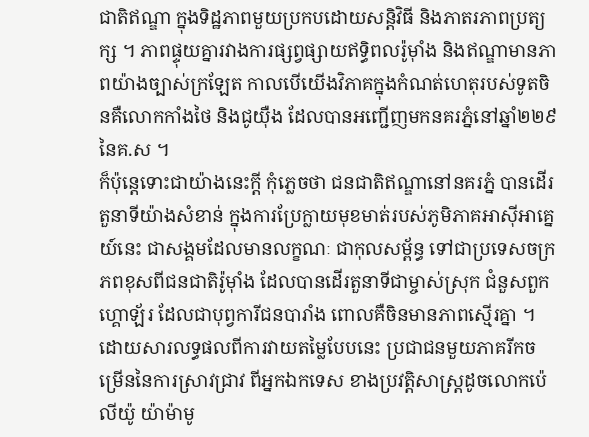ជាតិឥណ្ឌា ក្នុងទិដ្ឋភាពមួយប្រកបដោយសន្តិវិធី និងភាតរភាពប្រត្យក្ស ។ ភាពផ្ទុយគ្នារវាងការផ្សព្វផ្សាយឥទ្ធិពលរ៉ូម៉ាំង និងឥណ្ឌាមានភាពយ៉ាងច្បាស់ក្រឡែត កាលបើយើងវិភាគក្នុងកំណត់ហេតុរបស់ទូតចិនគឺលោកកាំងថៃ និងជូយ៉ឺង ដែលបានអញ្ជើញមកនគរភ្នំនៅឆ្នាំ២២៩នៃគ.ស ។
ក៏ប៉ុន្តេទោះជាយ៉ាងនេះក្តី កុំភ្លេចថា ជនជាតិឥណ្ឌានៅនគរភ្នំ បានដើរតួនាទីយ៉ាងសំខាន់ ក្នុងការប្រែក្លាយមុខមាត់របស់ភូមិភាគអាស៊ីអាគ្នេយ៍នេះ ជាសង្គមដែលមានលក្ខណៈ ជាកុលសម្ព័ន្ធ ទៅជាប្រទេសចក្រភពខុសពីជនជាតិរ៉ូម៉ាំង ដែលបានដើរតួនាទីជាម្ចាស់ស្រុក ជំនួសពួកហ្គោឡ័រ ដែលជាបុព្វការីជនបារាំង ពោលគឺចិនមានភាពស្មើរគ្នា ។
ដោយសារលទ្ធផលពីការវាយតម្លៃបែបនេះ ប្រជាជនមួយភាគរីកចម្រើននៃការស្រាវជ្រាវ ពីអ្នកឯកទេស ខាងប្រវត្តិសាស្ត្រដូចលោកប៉េលីយ៉ូ យ៉ាម៉ាមូ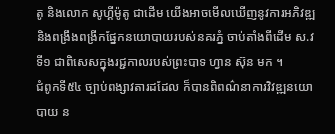តូ និងលោក សូហ្គីម៉ូតូ ជាដើម យើងអាចមើលឃើញនូវការអភិវឌ្ឍ និងពង្រឹងពង្រីកផ្នែកនយោបាយរបស់នគរភ្នំ ចាប់តាំងពីដើម ស.វទី១ ជាពិសេសក្នុងរជ្ជកាលរបស់ព្រះបាទ ហ្វាន ស៊ុន មក ។
ជំពូកទី៥៤ ច្បាប់ពង្សាវតារដដែល ក៏បានពិពណ៌នាការវិវឌ្ឍនយោបាយ ន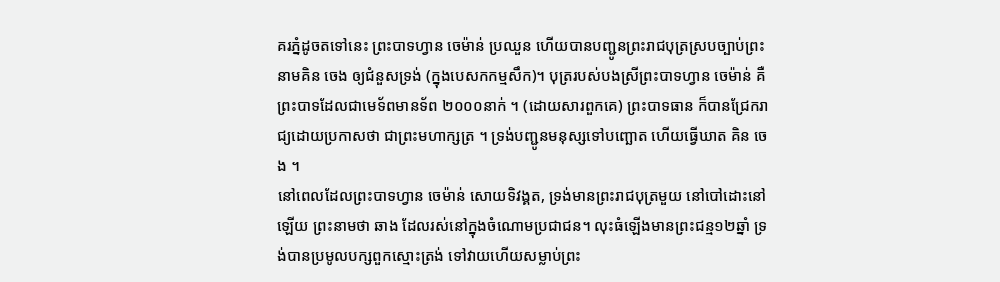គរភ្នំដូចតទៅនេះ ព្រះបាទហ្វាន ចេម៉ាន់ ប្រឈួន ហើយបានបញ្ជូនព្រះរាជបុត្រស្របច្បាប់ព្រះនាមគិន ចេង ឲ្យជំនួសទ្រង់ (ក្នុងបេសកកម្មសឹក)។ បុត្ររបស់បងស្រីព្រះបាទហ្វាន ចេម៉ាន់ គឺព្រះបាទដែលជាមេទ័ពមានទ័ព ២០០០នាក់ ។ (ដោយសារពួកគេ) ព្រះបាទធាន ក៏បានជ្រែករាជ្យដោយប្រកាសថា ជាព្រះមហាក្សត្រ ។ ទ្រង់បញ្ជូនមនុស្សទៅបញ្ឆោត ហើយធ្វើឃាត គិន ចេង ។
នៅពេលដែលព្រះបាទហ្វាន ចេម៉ាន់ សោយទិវង្គត, ទ្រង់មានព្រះរាជបុត្រមួយ នៅបៅដោះនៅឡើយ ព្រះនាមថា ឆាង ដែលរស់នៅក្នុងចំណោមប្រជាជន។ លុះធំឡើងមានព្រះជន្ម១២ឆ្នាំ ទ្រង់បានប្រមូលបក្សពួកស្មោះត្រង់ ទៅវាយហើយសម្លាប់ព្រះ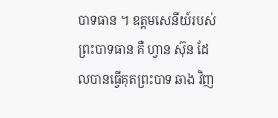បាទធាន ។ ឧត្តមសេនីយ៍របស់ព្រះបាទធាន គឺ ហ្វាន ស៊ុន ដែលបានធ្វើគុតព្រះបាទ ឆាង វិញ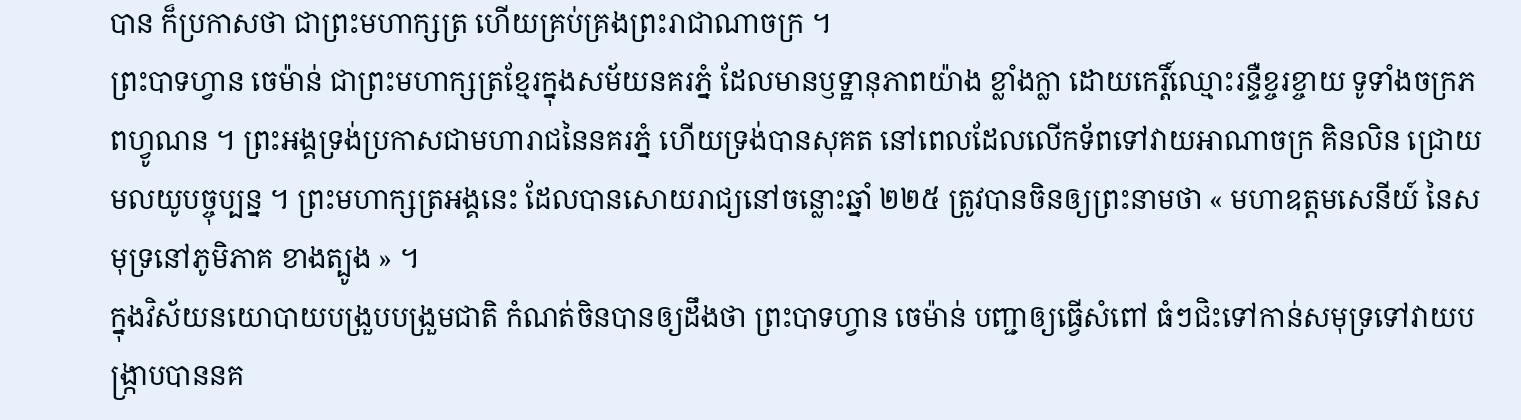បាន ក៏ប្រកាសថា ជាព្រះមហាក្សត្រ ហើយគ្រប់គ្រងព្រះរាជាណាចក្រ ។
ព្រះបាទហ្វាន ចេម៉ាន់ ជាព្រះមហាក្សត្រខ្មែរក្នុងសម័យនគរភ្នំ ដែលមានឫទ្ឋានុភាពយ៉ាង ខ្លាំងក្លា ដោយកេរ្តិ៍ឈ្មោះរន្ទឺខ្ចរខ្ចាយ ទូទាំងចក្រភពហ្វូណន ។ ព្រះអង្គទ្រង់ប្រកាសជាមហារាជនៃនគរភ្នំ ហើយទ្រង់បានសុគត នៅពេលដែលលើកទ័ពទៅវាយអាណាចក្រ គិនលិន ជ្រោយមលយូបច្ចុប្បន្ន ។ ព្រះមហាក្សត្រអង្គនេះ ដែលបានសោយរាជ្យនៅចន្លោះឆ្នាំ ២២៥ ត្រូវបានចិនឲ្យព្រះនាមថា « មហាឧត្តមសេនីយ៍ នៃសមុទ្រនៅភូមិភាគ ខាងត្បូង » ។
ក្នុងវិស័យនយោបាយបង្រួបបង្រួមជាតិ កំណត់ចិនបានឲ្យដឹងថា ព្រះបាទហ្វាន ចេម៉ាន់ បញ្ជាឲ្យធ្វើសំពៅ ធំៗជិះទៅកាន់សមុទ្រទៅវាយបង្ក្រាបបាននគ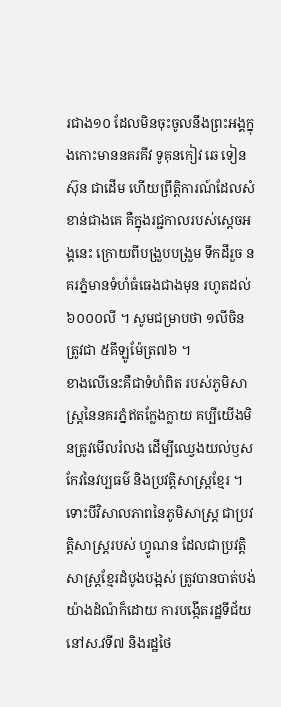រជាង១០ ដែលមិនចុះចូលនឹងព្រះអង្គក្នុងកោះមាននគរគីវ ទូគុនកៀវ ឆេ ទៀនស៊ុន ជាដើម ហើយព្រឹត្តិការណ៍ដែលសំខាន់ជាងគេ គឺក្នុងរជ្ជកាលរបស់ស្តេចអង្គនេះ ក្រោយពីបង្រួបបង្រួម ទឹកដីរួច នគរភ្នំមានទំហំធំធេងជាងមុន រហូតដល់៦០០០លី ។ សូមជម្រាបថា ១លីចិនត្រូវជា ៥គីឡូម៉ែត្រ៧៦ ។
ខាងលើនេះគឺជាទំហំពិត របស់ភូមិសាស្ត្រនៃនគរភ្នំឥតក្លែងក្លាយ គប្បីយើងមិនត្រូវមើលរំលង ដើម្បីឈ្វេងយល់ឫសកែវនៃវប្បធម៌ និងប្រវត្តិសាស្ត្រខ្មែរ ។
ទោះបីវិសាលភាពនៃភូមិសាស្ត្រ ជាប្រវត្តិសាស្ត្ររបស់ ហ្វូណន ដែលជាប្រវត្តិសាស្ត្រខ្មែរដំបូងបង្អស់ ត្រូវបានបាត់បង់យ៉ាងដំណំក៏ដោយ ការបង្កើតរដ្ឋទីជ័យនៅស.វទី៧ និងរដ្ឋថៃ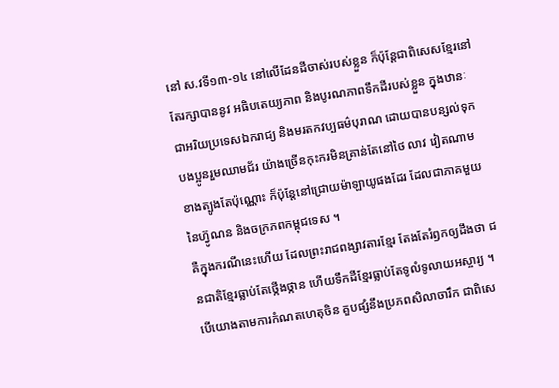នៅ ស.វទី១៣-១៤ នៅលើដែនដីចាស់របស់ខ្លួន ក៏ប៉ុន្តែជាពិសេសខ្មែរនៅតែរក្សាបាននូវ អធិបតេយ្យភាព និងបូរណភាពទឹកដីរបស់ខ្លួន ក្នុងឋានៈជាអរិយប្រទេសឯករាជ្យ និងមរតកវប្បធម៌បុរាណ ដោយបានបន្សល់ទុកបងប្អូនរួមឈាមជ័រ យ៉ាងច្រើនកុះករមិនគ្រាន់តែនៅថៃ លាវ វៀតណាមខាងត្បូងតែប៉ុណ្ណោះ ក៏ប៉ុន្តែនៅជ្រោយម៉ាឡាយូផងដែរ ដែលជាភាគមួយនៃហ្វ៊ូណន និងចក្រភពកម្ពុជទេស ។
គឺក្នុងករណីនេះហើយ ដែលព្រះរាជពង្សាវតារខ្មែរ តែងតែរំឭកឲ្យដឹងថា ជនជាតិខ្មែរធ្លាប់តែថ្កើងថ្កាន ហើយទឹកដីខ្មែរធ្លាប់តែទូលំទូលាយអស្ចារ្យ ។ បើយោងតាមការកំណតហេតុចិន គួបផ្សំនឹងប្រភពសិលាចារឹក ជាពិសេ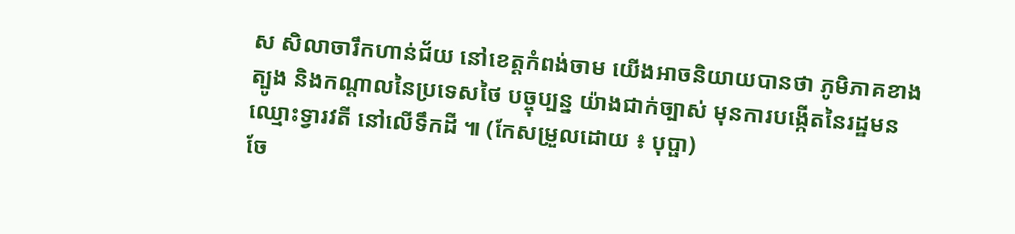ស សិលាចារឹកហាន់ជ័យ នៅខេត្តកំពង់ចាម យើងអាចនិយាយបានថា ភូមិភាគខាងត្បូង និងកណ្តាលនៃប្រទេសថៃ បច្ចុប្បន្ន យ៉ាងជាក់ច្បាស់ មុនការបង្កើតនៃរដ្ឋមន ឈ្មោះទ្វារវតី នៅលើទឹកដី ៕ (កែសម្រួលដោយ ៖ បុប្ផា)
ចែ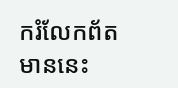ករំលែកព័តមាននេះ